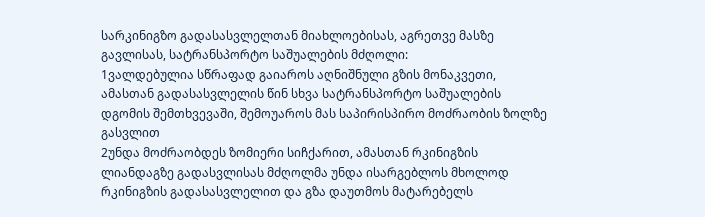სარკინიგზო გადასასვლელთან მიახლოებისას, აგრეთვე მასზე გავლისას, სატრანსპორტო საშუალების მძღოლი:
1ვალდებულია სწრაფად გაიაროს აღნიშნული გზის მონაკვეთი, ამასთან გადასასვლელის წინ სხვა სატრანსპორტო საშუალების დგომის შემთხვევაში, შემოუაროს მას საპირისპირო მოძრაობის ზოლზე გასვლით
2უნდა მოძრაობდეს ზომიერი სიჩქარით, ამასთან რკინიგზის ლიანდაგზე გადასვლისას მძღოლმა უნდა ისარგებლოს მხოლოდ რკინიგზის გადასასვლელით და გზა დაუთმოს მატარებელს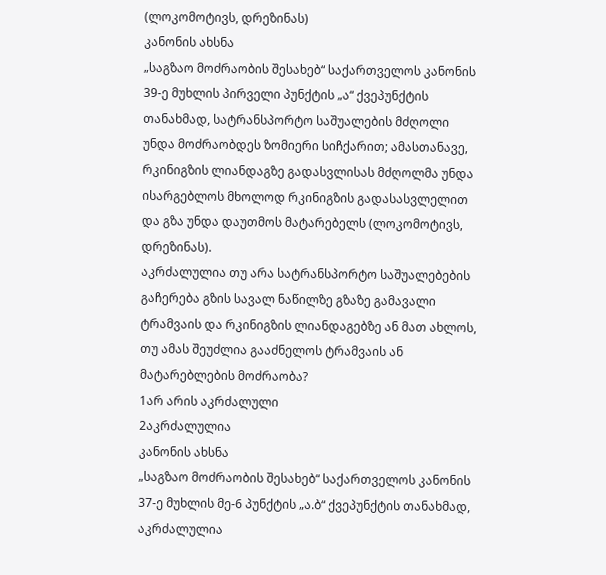(ლოკომოტივს, დრეზინას)
კანონის ახსნა
„საგზაო მოძრაობის შესახებ“ საქართველოს კანონის 39-ე მუხლის პირველი პუნქტის „ა“ ქვეპუნქტის თანახმად, სატრანსპორტო საშუალების მძღოლი უნდა მოძრაობდეს ზომიერი სიჩქარით; ამასთანავე, რკინიგზის ლიანდაგზე გადასვლისას მძღოლმა უნდა ისარგებლოს მხოლოდ რკინიგზის გადასასვლელით და გზა უნდა დაუთმოს მატარებელს (ლოკომოტივს, დრეზინას).
აკრძალულია თუ არა სატრანსპორტო საშუალებების გაჩერება გზის სავალ ნაწილზე გზაზე გამავალი ტრამვაის და რკინიგზის ლიანდაგებზე ან მათ ახლოს, თუ ამას შეუძლია გააძნელოს ტრამვაის ან მატარებლების მოძრაობა?
1არ არის აკრძალული
2აკრძალულია
კანონის ახსნა
„საგზაო მოძრაობის შესახებ“ საქართველოს კანონის 37-ე მუხლის მე-6 პუნქტის „ა.ბ“ ქვეპუნქტის თანახმად, აკრძალულია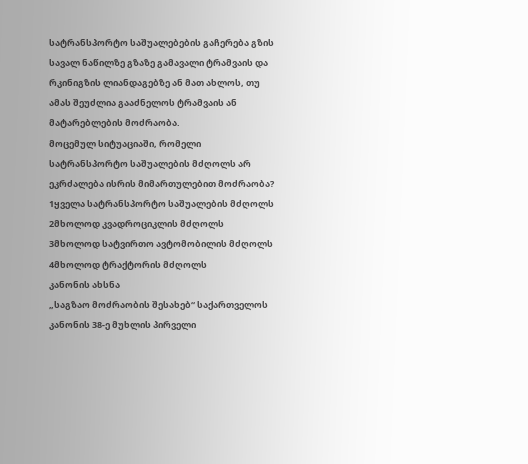სატრანსპორტო საშუალებების გაჩერება გზის სავალ ნაწილზე გზაზე გამავალი ტრამვაის და რკინიგზის ლიანდაგებზე ან მათ ახლოს, თუ ამას შეუძლია გააძნელოს ტრამვაის ან მატარებლების მოძრაობა.
მოცემულ სიტუაციაში, რომელი სატრანსპორტო საშუალების მძღოლს არ ეკრძალება ისრის მიმართულებით მოძრაობა?
1ყველა სატრანსპორტო საშუალების მძღოლს
2მხოლოდ კვადროციკლის მძღოლს
3მხოლოდ სატვირთო ავტომობილის მძღოლს
4მხოლოდ ტრაქტორის მძღოლს
კანონის ახსნა
„საგზაო მოძრაობის შესახებ“ საქართველოს კანონის 38-ე მუხლის პირველი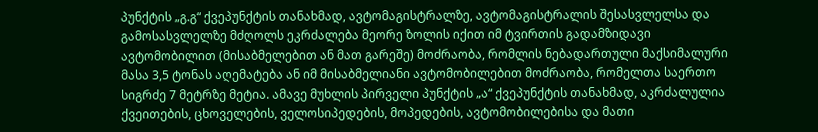პუნქტის „გ.გ“ ქვეპუნქტის თანახმად, ავტომაგისტრალზე, ავტომაგისტრალის შესასვლელსა და გამოსასვლელზე მძღოლს ეკრძალება მეორე ზოლის იქით იმ ტვირთის გადამზიდავი ავტომობილით (მისაბმელებით ან მათ გარეშე) მოძრაობა, რომლის ნებადართული მაქსიმალური მასა 3,5 ტონას აღემატება ან იმ მისაბმელიანი ავტომობილებით მოძრაობა, რომელთა საერთო სიგრძე 7 მეტრზე მეტია. ამავე მუხლის პირველი პუნქტის „ა“ ქვეპუნქტის თანახმად, აკრძალულია ქვეითების, ცხოველების, ველოსიპედების, მოპედების, ავტომობილებისა და მათი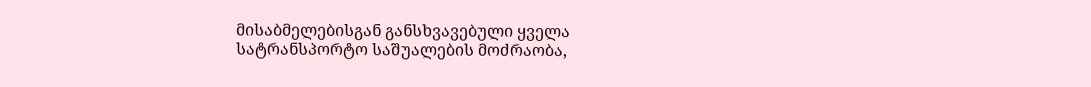მისაბმელებისგან განსხვავებული ყველა სატრანსპორტო საშუალების მოძრაობა,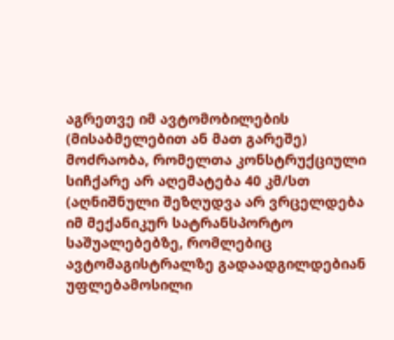აგრეთვე იმ ავტომობილების (მისაბმელებით ან მათ გარეშე) მოძრაობა, რომელთა კონსტრუქციული სიჩქარე არ აღემატება 40 კმ/სთ (აღნიშნული შეზღუდვა არ ვრცელდება იმ მექანიკურ სატრანსპორტო საშუალებებზე, რომლებიც ავტომაგისტრალზე გადაადგილდებიან უფლებამოსილი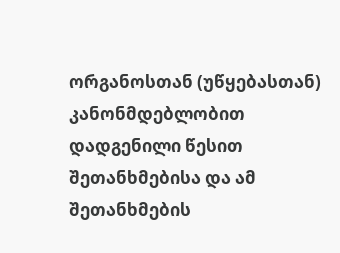ორგანოსთან (უწყებასთან) კანონმდებლობით დადგენილი წესით შეთანხმებისა და ამ შეთანხმების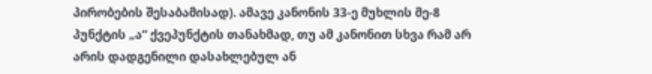პირობების შესაბამისად). ამავე კანონის 33-ე მუხლის მე-8 პუნქტის „ა“ ქვეპუნქტის თანახმად, თუ ამ კანონით სხვა რამ არ არის დადგენილი დასახლებულ ან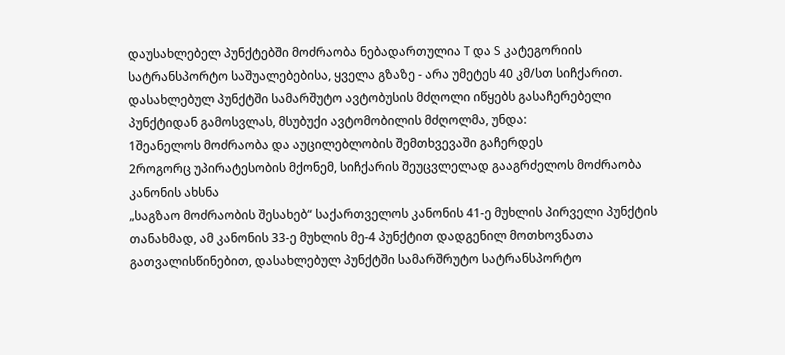დაუსახლებელ პუნქტებში მოძრაობა ნებადართულია T და S კატეგორიის სატრანსპორტო საშუალებებისა, ყველა გზაზე - არა უმეტეს 40 კმ/სთ სიჩქარით.
დასახლებულ პუნქტში სამარშუტო ავტობუსის მძღოლი იწყებს გასაჩერებელი პუნქტიდან გამოსვლას, მსუბუქი ავტომობილის მძღოლმა, უნდა:
1შეანელოს მოძრაობა და აუცილებლობის შემთხვევაში გაჩერდეს
2როგორც უპირატესობის მქონემ, სიჩქარის შეუცვლელად გააგრძელოს მოძრაობა
კანონის ახსნა
„საგზაო მოძრაობის შესახებ“ საქართველოს კანონის 41-ე მუხლის პირველი პუნქტის თანახმად, ამ კანონის 33-ე მუხლის მე-4 პუნქტით დადგენილ მოთხოვნათა გათვალისწინებით, დასახლებულ პუნქტში სამარშრუტო სატრანსპორტო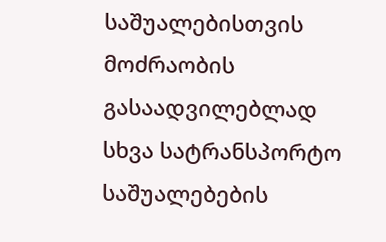საშუალებისთვის მოძრაობის გასაადვილებლად სხვა სატრანსპორტო საშუალებების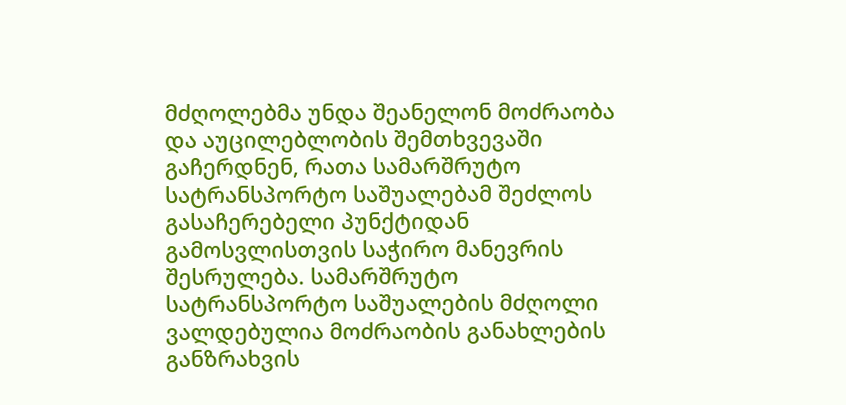მძღოლებმა უნდა შეანელონ მოძრაობა და აუცილებლობის შემთხვევაში გაჩერდნენ, რათა სამარშრუტო სატრანსპორტო საშუალებამ შეძლოს გასაჩერებელი პუნქტიდან გამოსვლისთვის საჭირო მანევრის შესრულება. სამარშრუტო სატრანსპორტო საშუალების მძღოლი ვალდებულია მოძრაობის განახლების განზრახვის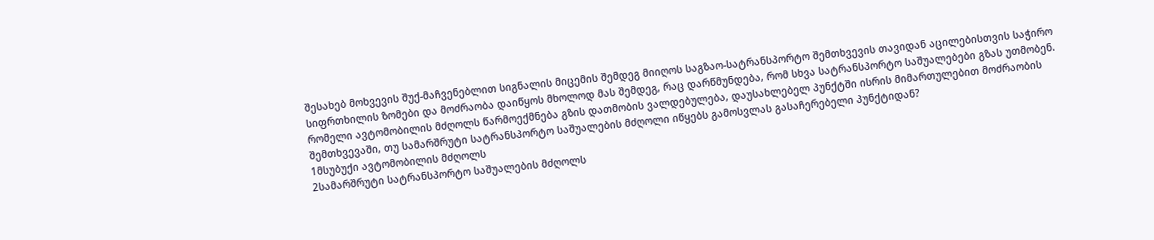შესახებ მოხვევის შუქ-მაჩვენებლით სიგნალის მიცემის შემდეგ მიიღოს საგზაო-სატრანსპორტო შემთხვევის თავიდან აცილებისთვის საჭირო სიფრთხილის ზომები და მოძრაობა დაიწყოს მხოლოდ მას შემდეგ, რაც დარწმუნდება, რომ სხვა სატრანსპორტო საშუალებები გზას უთმობენ.
რომელი ავტომობილის მძღოლს წარმოექმნება გზის დათმობის ვალდებულება, დაუსახლებელ პუნქტში ისრის მიმართულებით მოძრაობის შემთხვევაში, თუ სამარშრუტი სატრანსპორტო საშუალების მძღოლი იწყებს გამოსვლას გასაჩერებელი პუნქტიდან?
1მსუბუქი ავტომობილის მძღოლს
2სამარშრუტი სატრანსპორტო საშუალების მძღოლს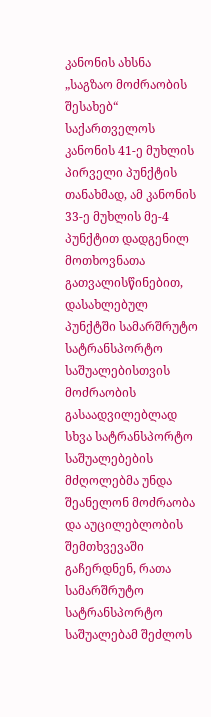კანონის ახსნა
„საგზაო მოძრაობის შესახებ“ საქართველოს კანონის 41-ე მუხლის პირველი პუნქტის თანახმად, ამ კანონის 33-ე მუხლის მე-4 პუნქტით დადგენილ მოთხოვნათა გათვალისწინებით, დასახლებულ პუნქტში სამარშრუტო სატრანსპორტო საშუალებისთვის მოძრაობის გასაადვილებლად სხვა სატრანსპორტო საშუალებების მძღოლებმა უნდა შეანელონ მოძრაობა და აუცილებლობის შემთხვევაში გაჩერდნენ, რათა სამარშრუტო სატრანსპორტო საშუალებამ შეძლოს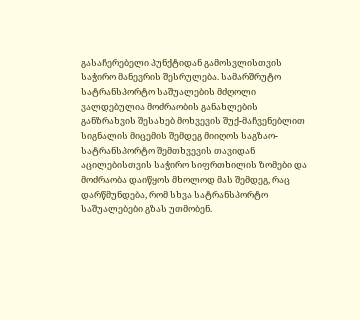გასაჩერებელი პუნქტიდან გამოსვლისთვის საჭირო მანევრის შესრულება. სამარშრუტო სატრანსპორტო საშუალების მძღოლი ვალდებულია მოძრაობის განახლების განზრახვის შესახებ მოხვევის შუქ-მაჩვენებლით სიგნალის მიცემის შემდეგ მიიღოს საგზაო-სატრანსპორტო შემთხვევის თავიდან აცილებისთვის საჭირო სიფრთხილის ზომები და მოძრაობა დაიწყოს მხოლოდ მას შემდეგ, რაც დარწმუნდება, რომ სხვა სატრანსპორტო საშუალებები გზას უთმობენ.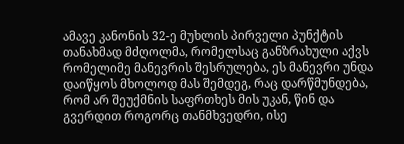ამავე კანონის 32-ე მუხლის პირველი პუნქტის თანახმად მძღოლმა, რომელსაც განზრახული აქვს რომელიმე მანევრის შესრულება, ეს მანევრი უნდა დაიწყოს მხოლოდ მას შემდეგ, რაც დარწმუნდება, რომ არ შეუქმნის საფრთხეს მის უკან, წინ და გვერდით როგორც თანმხვედრი, ისე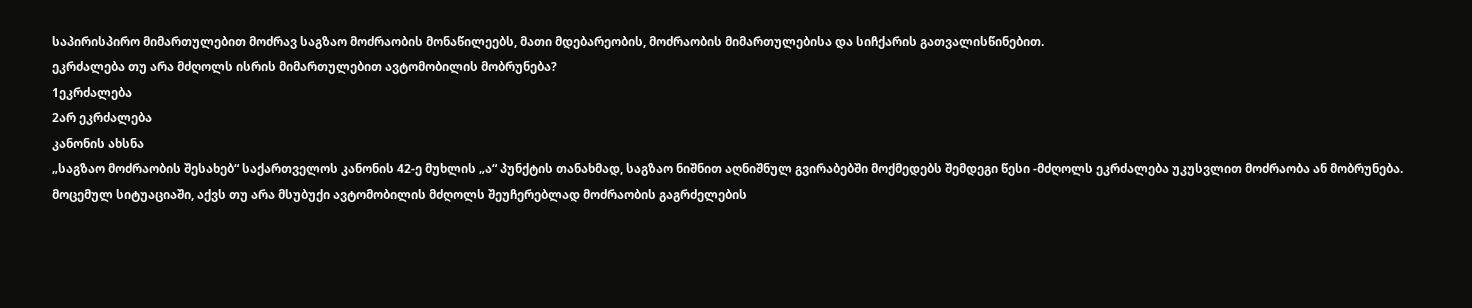საპირისპირო მიმართულებით მოძრავ საგზაო მოძრაობის მონაწილეებს, მათი მდებარეობის, მოძრაობის მიმართულებისა და სიჩქარის გათვალისწინებით.
ეკრძალება თუ არა მძღოლს ისრის მიმართულებით ავტომობილის მობრუნება?
1ეკრძალება
2არ ეკრძალება
კანონის ახსნა
„საგზაო მოძრაობის შესახებ“ საქართველოს კანონის 42-ე მუხლის „ა“ პუნქტის თანახმად, საგზაო ნიშნით აღნიშნულ გვირაბებში მოქმედებს შემდეგი წესი -მძღოლს ეკრძალება უკუსვლით მოძრაობა ან მობრუნება.
მოცემულ სიტუაციაში, აქვს თუ არა მსუბუქი ავტომობილის მძღოლს შეუჩერებლად მოძრაობის გაგრძელების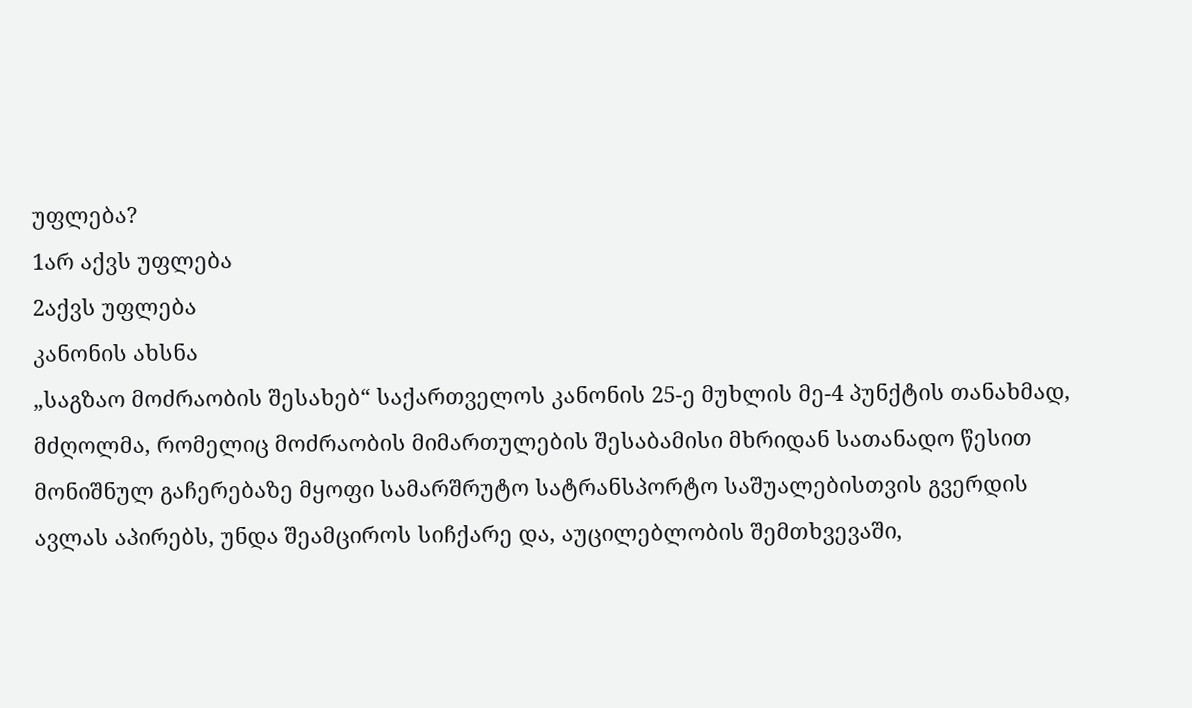უფლება?
1არ აქვს უფლება
2აქვს უფლება
კანონის ახსნა
„საგზაო მოძრაობის შესახებ“ საქართველოს კანონის 25-ე მუხლის მე-4 პუნქტის თანახმად, მძღოლმა, რომელიც მოძრაობის მიმართულების შესაბამისი მხრიდან სათანადო წესით მონიშნულ გაჩერებაზე მყოფი სამარშრუტო სატრანსპორტო საშუალებისთვის გვერდის ავლას აპირებს, უნდა შეამციროს სიჩქარე და, აუცილებლობის შემთხვევაში,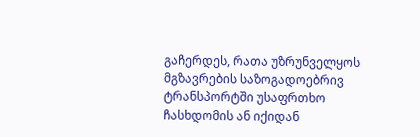გაჩერდეს, რათა უზრუნველყოს მგზავრების საზოგადოებრივ ტრანსპორტში უსაფრთხო ჩასხდომის ან იქიდან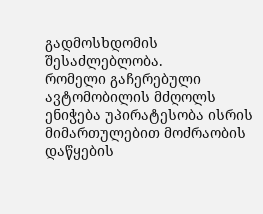გადმოსხდომის შესაძლებლობა.
რომელი გაჩერებული ავტომობილის მძღოლს ენიჭება უპირატესობა ისრის მიმართულებით მოძრაობის დაწყების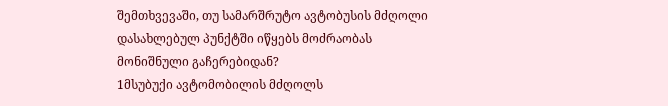შემთხვევაში, თუ სამარშრუტო ავტობუსის მძღოლი დასახლებულ პუნქტში იწყებს მოძრაობას მონიშნული გაჩერებიდან?
1მსუბუქი ავტომობილის მძღოლს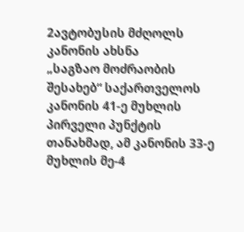2ავტობუსის მძღოლს
კანონის ახსნა
„საგზაო მოძრაობის შესახებ“ საქართველოს კანონის 41-ე მუხლის პირველი პუნქტის თანახმად, ამ კანონის 33-ე მუხლის მე-4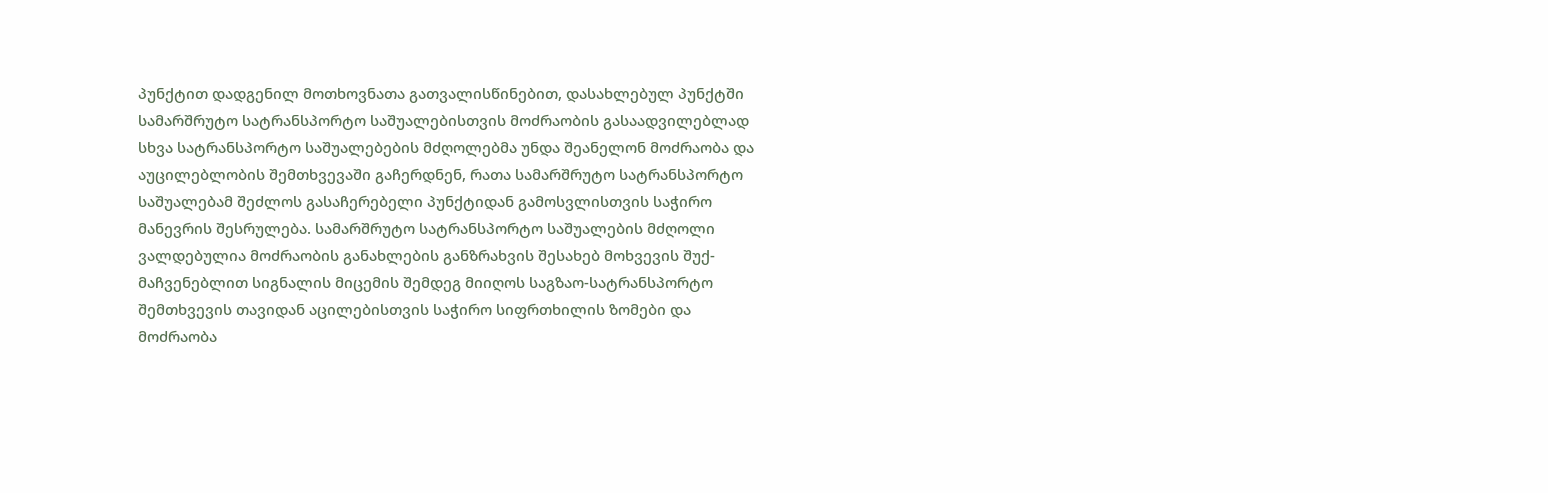პუნქტით დადგენილ მოთხოვნათა გათვალისწინებით, დასახლებულ პუნქტში სამარშრუტო სატრანსპორტო საშუალებისთვის მოძრაობის გასაადვილებლად სხვა სატრანსპორტო საშუალებების მძღოლებმა უნდა შეანელონ მოძრაობა და აუცილებლობის შემთხვევაში გაჩერდნენ, რათა სამარშრუტო სატრანსპორტო საშუალებამ შეძლოს გასაჩერებელი პუნქტიდან გამოსვლისთვის საჭირო მანევრის შესრულება. სამარშრუტო სატრანსპორტო საშუალების მძღოლი ვალდებულია მოძრაობის განახლების განზრახვის შესახებ მოხვევის შუქ-მაჩვენებლით სიგნალის მიცემის შემდეგ მიიღოს საგზაო-სატრანსპორტო შემთხვევის თავიდან აცილებისთვის საჭირო სიფრთხილის ზომები და მოძრაობა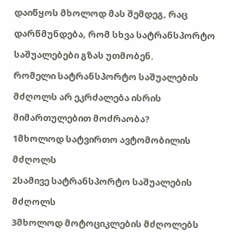დაიწყოს მხოლოდ მას შემდეგ, რაც დარწმუნდება, რომ სხვა სატრანსპორტო საშუალებები გზას უთმობენ.
რომელი სატრანსპორტო საშუალების მძღოლს არ ეკრძალება ისრის მიმართულებით მოძრაობა?
1მხოლოდ სატვირთო ავტომობილის მძღოლს
2სამივე სატრანსპორტო საშუალების მძღოლს
3მხოლოდ მოტოციკლების მძღოლებს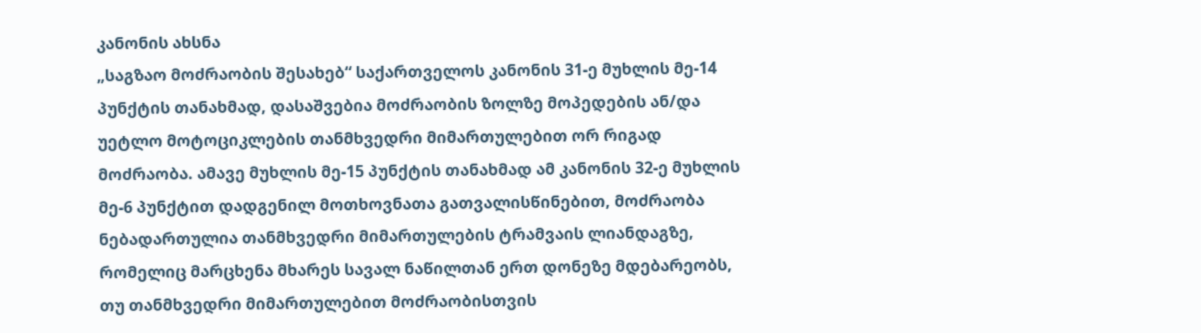კანონის ახსნა
„საგზაო მოძრაობის შესახებ“ საქართველოს კანონის 31-ე მუხლის მე-14 პუნქტის თანახმად, დასაშვებია მოძრაობის ზოლზე მოპედების ან/და უეტლო მოტოციკლების თანმხვედრი მიმართულებით ორ რიგად მოძრაობა. ამავე მუხლის მე-15 პუნქტის თანახმად ამ კანონის 32-ე მუხლის მე-6 პუნქტით დადგენილ მოთხოვნათა გათვალისწინებით, მოძრაობა ნებადართულია თანმხვედრი მიმართულების ტრამვაის ლიანდაგზე, რომელიც მარცხენა მხარეს სავალ ნაწილთან ერთ დონეზე მდებარეობს, თუ თანმხვედრი მიმართულებით მოძრაობისთვის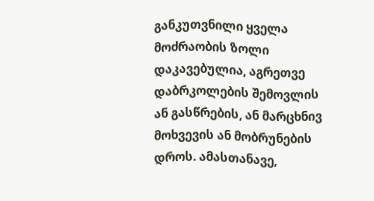განკუთვნილი ყველა მოძრაობის ზოლი დაკავებულია, აგრეთვე დაბრკოლების შემოვლის ან გასწრების, ან მარცხნივ მოხვევის ან მობრუნების დროს. ამასთანავე,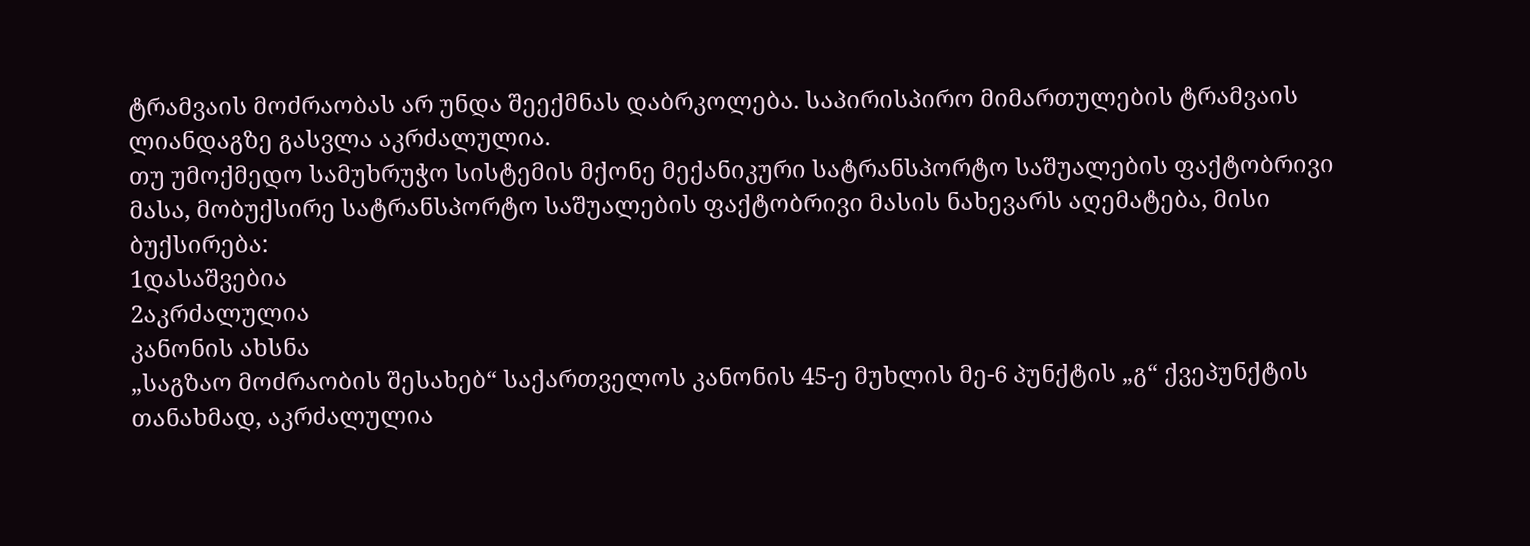ტრამვაის მოძრაობას არ უნდა შეექმნას დაბრკოლება. საპირისპირო მიმართულების ტრამვაის ლიანდაგზე გასვლა აკრძალულია.
თუ უმოქმედო სამუხრუჭო სისტემის მქონე მექანიკური სატრანსპორტო საშუალების ფაქტობრივი მასა, მობუქსირე სატრანსპორტო საშუალების ფაქტობრივი მასის ნახევარს აღემატება, მისი ბუქსირება:
1დასაშვებია
2აკრძალულია
კანონის ახსნა
„საგზაო მოძრაობის შესახებ“ საქართველოს კანონის 45-ე მუხლის მე-6 პუნქტის „გ“ ქვეპუნქტის თანახმად, აკრძალულია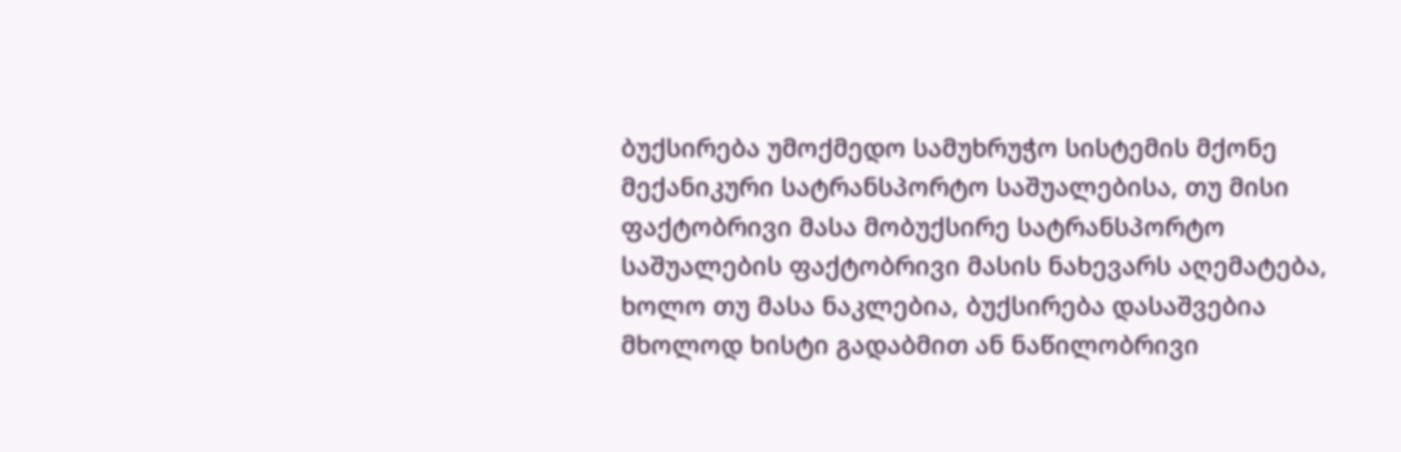ბუქსირება უმოქმედო სამუხრუჭო სისტემის მქონე მექანიკური სატრანსპორტო საშუალებისა, თუ მისი ფაქტობრივი მასა მობუქსირე სატრანსპორტო საშუალების ფაქტობრივი მასის ნახევარს აღემატება, ხოლო თუ მასა ნაკლებია, ბუქსირება დასაშვებია მხოლოდ ხისტი გადაბმით ან ნაწილობრივი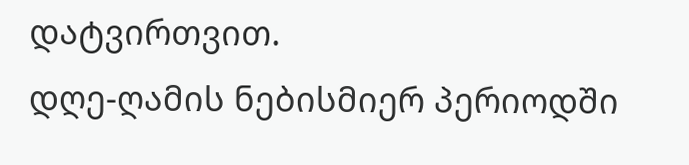დატვირთვით.
დღე-ღამის ნებისმიერ პერიოდში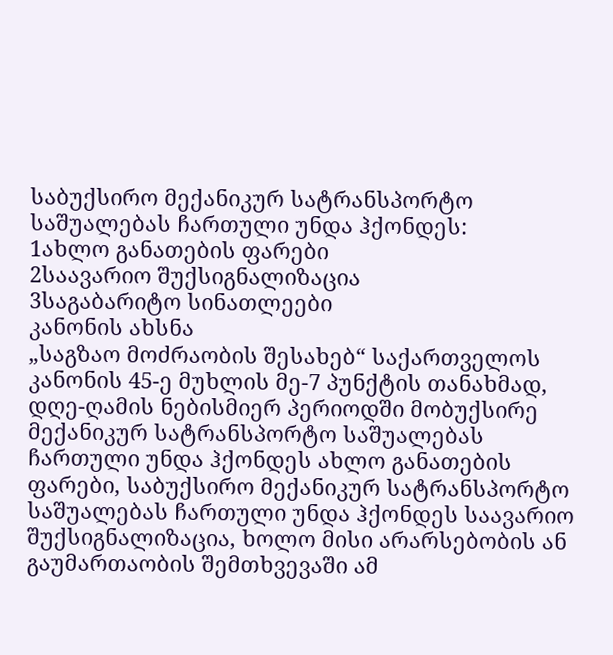საბუქსირო მექანიკურ სატრანსპორტო საშუალებას ჩართული უნდა ჰქონდეს:
1ახლო განათების ფარები
2საავარიო შუქსიგნალიზაცია
3საგაბარიტო სინათლეები
კანონის ახსნა
„საგზაო მოძრაობის შესახებ“ საქართველოს კანონის 45-ე მუხლის მე-7 პუნქტის თანახმად, დღე-ღამის ნებისმიერ პერიოდში მობუქსირე მექანიკურ სატრანსპორტო საშუალებას ჩართული უნდა ჰქონდეს ახლო განათების ფარები, საბუქსირო მექანიკურ სატრანსპორტო საშუალებას ჩართული უნდა ჰქონდეს საავარიო შუქსიგნალიზაცია, ხოლო მისი არარსებობის ან გაუმართაობის შემთხვევაში ამ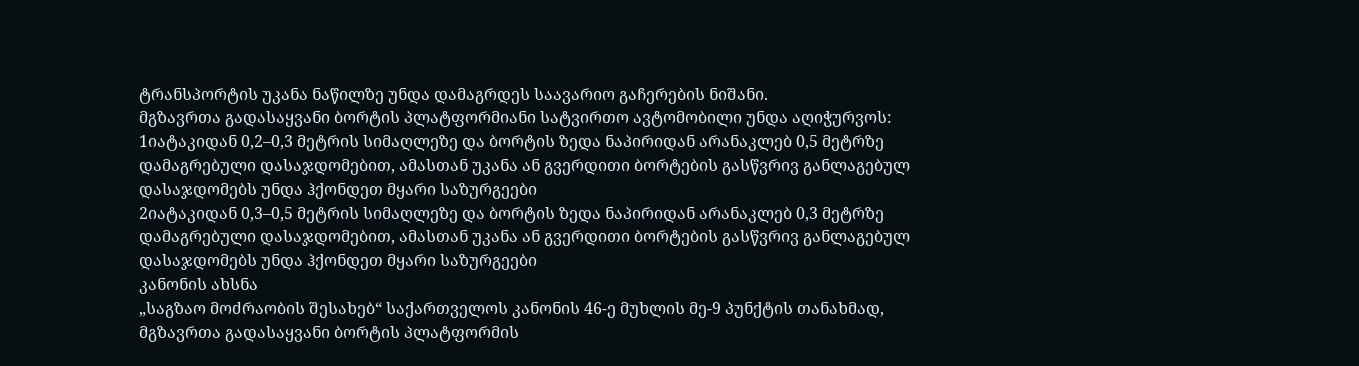ტრანსპორტის უკანა ნაწილზე უნდა დამაგრდეს საავარიო გაჩერების ნიშანი.
მგზავრთა გადასაყვანი ბორტის პლატფორმიანი სატვირთო ავტომობილი უნდა აღიჭურვოს:
1იატაკიდან 0,2–0,3 მეტრის სიმაღლეზე და ბორტის ზედა ნაპირიდან არანაკლებ 0,5 მეტრზე დამაგრებული დასაჯდომებით, ამასთან უკანა ან გვერდითი ბორტების გასწვრივ განლაგებულ დასაჯდომებს უნდა ჰქონდეთ მყარი საზურგეები
2იატაკიდან 0,3–0,5 მეტრის სიმაღლეზე და ბორტის ზედა ნაპირიდან არანაკლებ 0,3 მეტრზე დამაგრებული დასაჯდომებით, ამასთან უკანა ან გვერდითი ბორტების გასწვრივ განლაგებულ დასაჯდომებს უნდა ჰქონდეთ მყარი საზურგეები
კანონის ახსნა
„საგზაო მოძრაობის შესახებ“ საქართველოს კანონის 46-ე მუხლის მე-9 პუნქტის თანახმად, მგზავრთა გადასაყვანი ბორტის პლატფორმის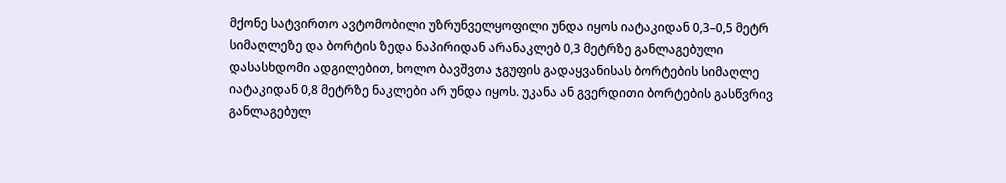მქონე სატვირთო ავტომობილი უზრუნველყოფილი უნდა იყოს იატაკიდან 0,3–0,5 მეტრ სიმაღლეზე და ბორტის ზედა ნაპირიდან არანაკლებ 0,3 მეტრზე განლაგებული დასასხდომი ადგილებით, ხოლო ბავშვთა ჯგუფის გადაყვანისას ბორტების სიმაღლე იატაკიდან 0,8 მეტრზე ნაკლები არ უნდა იყოს. უკანა ან გვერდითი ბორტების გასწვრივ განლაგებულ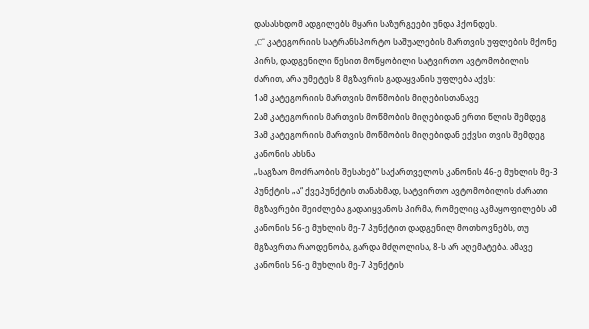დასასხდომ ადგილებს მყარი საზურგეები უნდა ჰქონდეს.
„C“ კატეგორიის სატრანსპორტო საშუალების მართვის უფლების მქონე პირს, დადგენილი წესით მოწყობილი სატვირთო ავტომობილის ძარით, არა უმეტეს 8 მგზავრის გადაყვანის უფლება აქვს:
1ამ კატეგორიის მართვის მოწმობის მიღებისთანავე
2ამ კატეგორიის მართვის მოწმობის მიღებიდან ერთი წლის შემდეგ
3ამ კატეგორიის მართვის მოწმობის მიღებიდან ექვსი თვის შემდეგ
კანონის ახსნა
„საგზაო მოძრაობის შესახებ“ საქართველოს კანონის 46-ე მუხლის მე-3 პუნქტის „ა“ ქვეპუნქტის თანახმად, სატვირთო ავტომობილის ძარათი მგზავრები შეიძლება გადაიყვანოს პირმა, რომელიც აკმაყოფილებს ამ კანონის 56-ე მუხლის მე-7 პუნქტით დადგენილ მოთხოვნებს, თუ მგზავრთა რაოდენობა, გარდა მძღოლისა, 8-ს არ აღემატება. ამავე კანონის 56-ე მუხლის მე-7 პუნქტის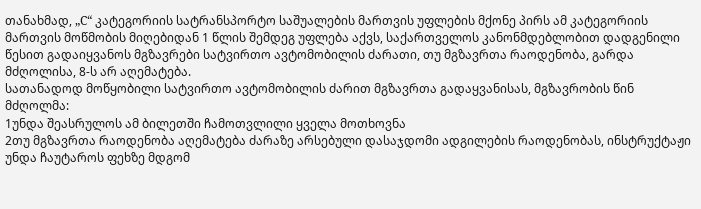თანახმად, „C“ კატეგორიის სატრანსპორტო საშუალების მართვის უფლების მქონე პირს ამ კატეგორიის მართვის მოწმობის მიღებიდან 1 წლის შემდეგ უფლება აქვს, საქართველოს კანონმდებლობით დადგენილი წესით გადაიყვანოს მგზავრები სატვირთო ავტომობილის ძარათი, თუ მგზავრთა რაოდენობა, გარდა მძღოლისა, 8-ს არ აღემატება.
სათანადოდ მოწყობილი სატვირთო ავტომობილის ძარით მგზავრთა გადაყვანისას, მგზავრობის წინ მძღოლმა:
1უნდა შეასრულოს ამ ბილეთში ჩამოთვლილი ყველა მოთხოვნა
2თუ მგზავრთა რაოდენობა აღემატება ძარაზე არსებული დასაჯდომი ადგილების რაოდენობას, ინსტრუქტაჟი უნდა ჩაუტაროს ფეხზე მდგომ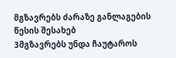მგზავრებს ძარაზე განლაგების წესის შესახებ
3მგზავრებს უნდა ჩაუტაროს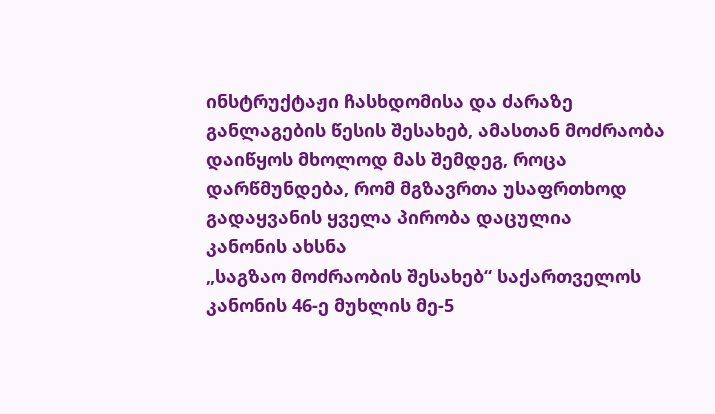ინსტრუქტაჟი ჩასხდომისა და ძარაზე განლაგების წესის შესახებ, ამასთან მოძრაობა დაიწყოს მხოლოდ მას შემდეგ, როცა დარწმუნდება, რომ მგზავრთა უსაფრთხოდ გადაყვანის ყველა პირობა დაცულია
კანონის ახსნა
„საგზაო მოძრაობის შესახებ“ საქართველოს კანონის 46-ე მუხლის მე-5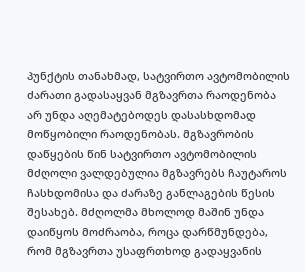პუნქტის თანახმად, სატვირთო ავტომობილის ძარათი გადასაყვან მგზავრთა რაოდენობა არ უნდა აღემატებოდეს დასასხდომად მოწყობილი რაოდენობას. მგზავრობის დაწყების წინ სატვირთო ავტომობილის მძღოლი ვალდებულია მგზავრებს ჩაუტაროს ჩასხდომისა და ძარაზე განლაგების წესის შესახებ. მძღოლმა მხოლოდ მაშინ უნდა დაიწყოს მოძრაობა, როცა დარწმუნდება, რომ მგზავრთა უსაფრთხოდ გადაყვანის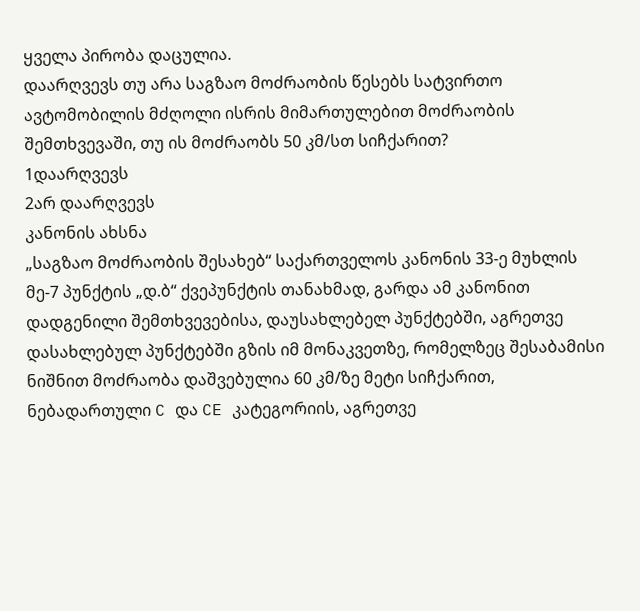ყველა პირობა დაცულია.
დაარღვევს თუ არა საგზაო მოძრაობის წესებს სატვირთო ავტომობილის მძღოლი ისრის მიმართულებით მოძრაობის შემთხვევაში, თუ ის მოძრაობს 50 კმ/სთ სიჩქარით?
1დაარღვევს
2არ დაარღვევს
კანონის ახსნა
„საგზაო მოძრაობის შესახებ“ საქართველოს კანონის 33-ე მუხლის მე-7 პუნქტის „დ.ბ“ ქვეპუნქტის თანახმად, გარდა ამ კანონით დადგენილი შემთხვევებისა, დაუსახლებელ პუნქტებში, აგრეთვე დასახლებულ პუნქტებში გზის იმ მონაკვეთზე, რომელზეც შესაბამისი ნიშნით მოძრაობა დაშვებულია 60 კმ/ზე მეტი სიჩქარით, ნებადართული C და CE კატეგორიის, აგრეთვე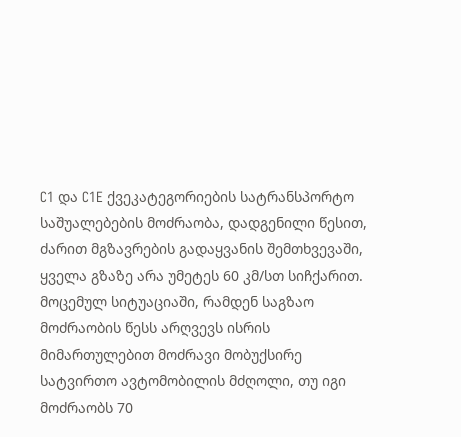C1 და C1E ქვეკატეგორიების სატრანსპორტო საშუალებების მოძრაობა, დადგენილი წესით, ძარით მგზავრების გადაყვანის შემთხვევაში, ყველა გზაზე არა უმეტეს 60 კმ/სთ სიჩქარით.
მოცემულ სიტუაციაში, რამდენ საგზაო მოძრაობის წესს არღვევს ისრის მიმართულებით მოძრავი მობუქსირე სატვირთო ავტომობილის მძღოლი, თუ იგი მოძრაობს 70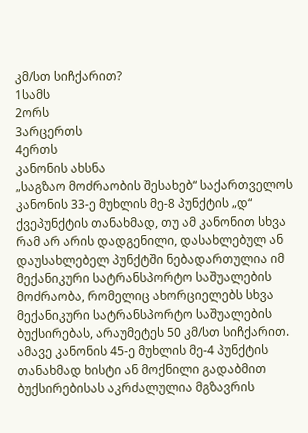კმ/სთ სიჩქარით?
1სამს
2ორს
3არცერთს
4ერთს
კანონის ახსნა
„საგზაო მოძრაობის შესახებ“ საქართველოს კანონის 33-ე მუხლის მე-8 პუნქტის „დ“ ქვეპუნქტის თანახმად, თუ ამ კანონით სხვა რამ არ არის დადგენილი, დასახლებულ ან დაუსახლებელ პუნქტში ნებადართულია იმ მექანიკური სატრანსპორტო საშუალების მოძრაობა, რომელიც ახორციელებს სხვა მექანიკური სატრანსპორტო საშუალების ბუქსირებას, არაუმეტეს 50 კმ/სთ სიჩქარით. ამავე კანონის 45-ე მუხლის მე-4 პუნქტის თანახმად ხისტი ან მოქნილი გადაბმით ბუქსირებისას აკრძალულია მგზავრის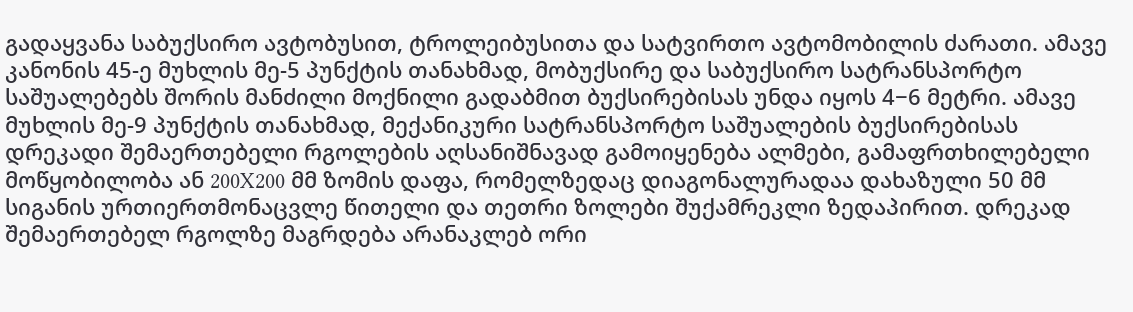გადაყვანა საბუქსირო ავტობუსით, ტროლეიბუსითა და სატვირთო ავტომობილის ძარათი. ამავე კანონის 45-ე მუხლის მე-5 პუნქტის თანახმად, მობუქსირე და საბუქსირო სატრანსპორტო საშუალებებს შორის მანძილი მოქნილი გადაბმით ბუქსირებისას უნდა იყოს 4−6 მეტრი. ამავე მუხლის მე-9 პუნქტის თანახმად, მექანიკური სატრანსპორტო საშუალების ბუქსირებისას დრეკადი შემაერთებელი რგოლების აღსანიშნავად გამოიყენება ალმები, გამაფრთხილებელი მოწყობილობა ან 200X200 მმ ზომის დაფა, რომელზედაც დიაგონალურადაა დახაზული 50 მმ სიგანის ურთიერთმონაცვლე წითელი და თეთრი ზოლები შუქამრეკლი ზედაპირით. დრეკად შემაერთებელ რგოლზე მაგრდება არანაკლებ ორი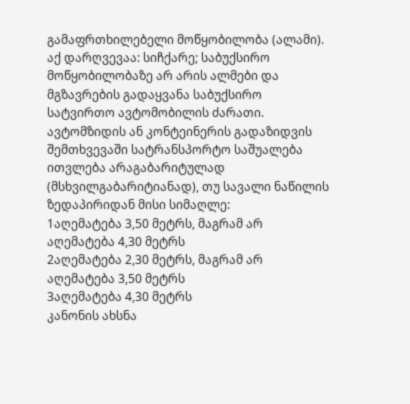გამაფრთხილებელი მოწყობილობა (ალამი). აქ დარღვევაა: სიჩქარე; საბუქსირო მოწყობილობაზე არ არის ალმები და მგზავრების გადაყვანა საბუქსირო სატვირთო ავტომობილის ძარათი.
ავტომზიდის ან კონტეინერის გადაზიდვის შემთხვევაში სატრანსპორტო საშუალება ითვლება არაგაბარიტულად (მსხვილგაბარიტიანად), თუ სავალი ნაწილის ზედაპირიდან მისი სიმაღლე:
1აღემატება 3,50 მეტრს, მაგრამ არ აღემატება 4,30 მეტრს
2აღემატება 2,30 მეტრს, მაგრამ არ აღემატება 3,50 მეტრს
3აღემატება 4,30 მეტრს
კანონის ახსნა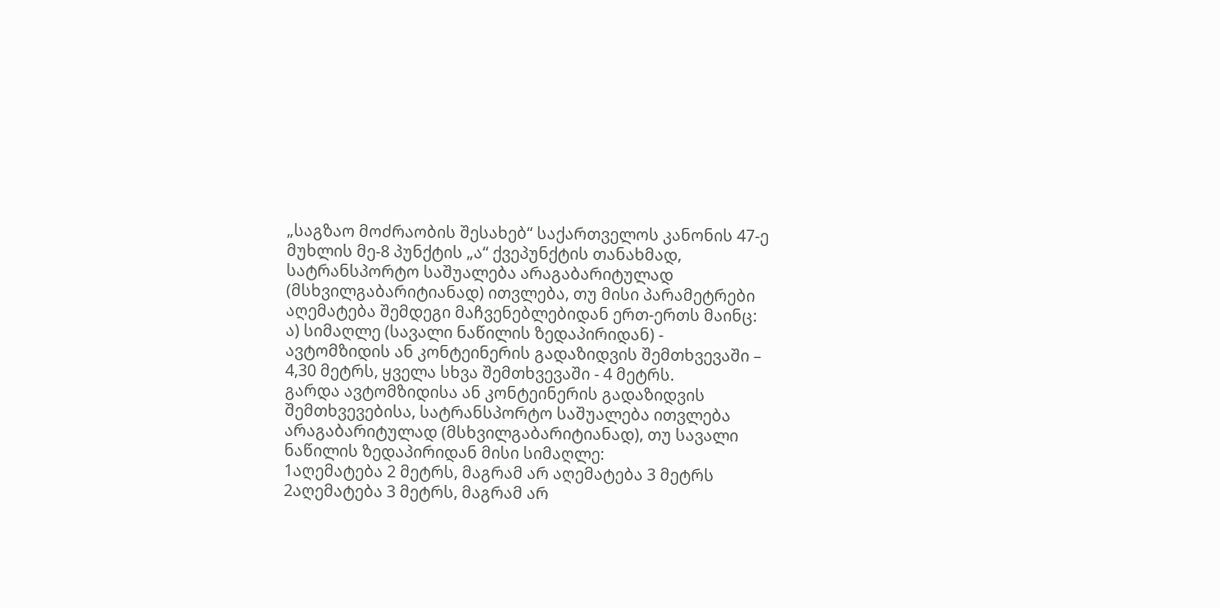„საგზაო მოძრაობის შესახებ“ საქართველოს კანონის 47-ე მუხლის მე-8 პუნქტის „ა“ ქვეპუნქტის თანახმად, სატრანსპორტო საშუალება არაგაბარიტულად (მსხვილგაბარიტიანად) ითვლება, თუ მისი პარამეტრები აღემატება შემდეგი მაჩვენებლებიდან ერთ-ერთს მაინც: ა) სიმაღლე (სავალი ნაწილის ზედაპირიდან) - ავტომზიდის ან კონტეინერის გადაზიდვის შემთხვევაში – 4,30 მეტრს, ყველა სხვა შემთხვევაში - 4 მეტრს.
გარდა ავტომზიდისა ან კონტეინერის გადაზიდვის შემთხვევებისა, სატრანსპორტო საშუალება ითვლება არაგაბარიტულად (მსხვილგაბარიტიანად), თუ სავალი ნაწილის ზედაპირიდან მისი სიმაღლე:
1აღემატება 2 მეტრს, მაგრამ არ აღემატება 3 მეტრს
2აღემატება 3 მეტრს, მაგრამ არ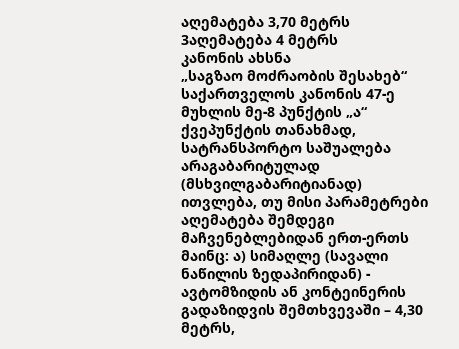აღემატება 3,70 მეტრს
3აღემატება 4 მეტრს
კანონის ახსნა
„საგზაო მოძრაობის შესახებ“ საქართველოს კანონის 47-ე მუხლის მე-8 პუნქტის „ა“ ქვეპუნქტის თანახმად, სატრანსპორტო საშუალება არაგაბარიტულად (მსხვილგაბარიტიანად) ითვლება, თუ მისი პარამეტრები აღემატება შემდეგი მაჩვენებლებიდან ერთ-ერთს მაინც: ა) სიმაღლე (სავალი ნაწილის ზედაპირიდან) - ავტომზიდის ან კონტეინერის გადაზიდვის შემთხვევაში – 4,30 მეტრს,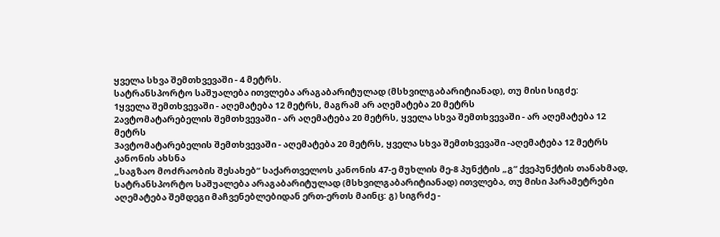ყველა სხვა შემთხვევაში - 4 მეტრს.
სატრანსპორტო საშუალება ითვლება არაგაბარიტულად (მსხვილგაბარიტიანად), თუ მისი სიგძე:
1ყველა შემთხვევაში - აღემატება 12 მეტრს, მაგრამ არ აღემატება 20 მეტრს
2ავტომატარებელის შემთხვევაში - არ აღემატება 20 მეტრს, ყველა სხვა შემთხვევაში - არ აღემატება 12 მეტრს
3ავტომატარებელის შემთხვევაში - აღემატება 20 მეტრს, ყველა სხვა შემთხვევაში -აღემატება 12 მეტრს
კანონის ახსნა
„საგზაო მოძრაობის შესახებ“ საქართველოს კანონის 47-ე მუხლის მე-8 პუნქტის „გ“ ქვეპუნქტის თანახმად, სატრანსპორტო საშუალება არაგაბარიტულად (მსხვილგაბარიტიანად) ითვლება, თუ მისი პარამეტრები აღემატება შემდეგი მაჩვენებლებიდან ერთ-ერთს მაინც: გ) სიგრძე -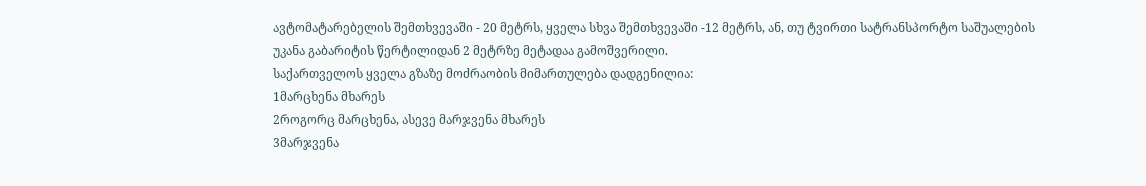ავტომატარებელის შემთხვევაში - 20 მეტრს, ყველა სხვა შემთხვევაში -12 მეტრს, ან, თუ ტვირთი სატრანსპორტო საშუალების უკანა გაბარიტის წერტილიდან 2 მეტრზე მეტადაა გამოშვერილი.
საქართველოს ყველა გზაზე მოძრაობის მიმართულება დადგენილია:
1მარცხენა მხარეს
2როგორც მარცხენა, ასევე მარჯვენა მხარეს
3მარჯვენა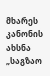მხარეს
კანონის ახსნა
„საგზაო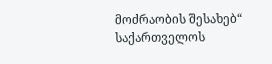მოძრაობის შესახებ“ საქართველოს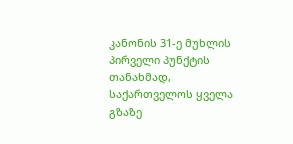კანონის 31-ე მუხლის პირველი პუნქტის თანახმად, საქართველოს ყველა გზაზე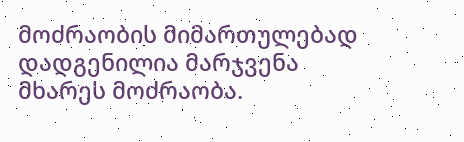მოძრაობის მიმართულებად დადგენილია მარჯვენა მხარეს მოძრაობა.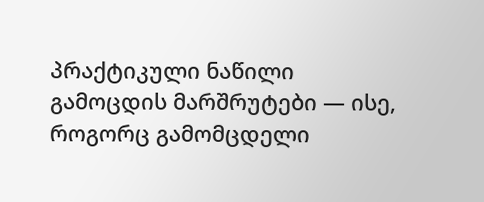პრაქტიკული ნაწილი
გამოცდის მარშრუტები — ისე, როგორც გამომცდელი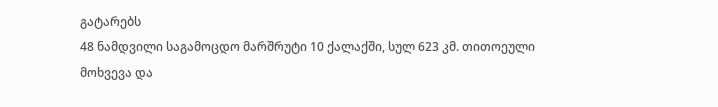გატარებს
48 ნამდვილი საგამოცდო მარშრუტი 10 ქალაქში, სულ 623 კმ. თითოეული მოხვევა და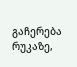გაჩერება რუკაზე,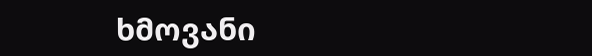ხმოვანი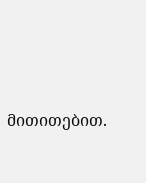მითითებით.